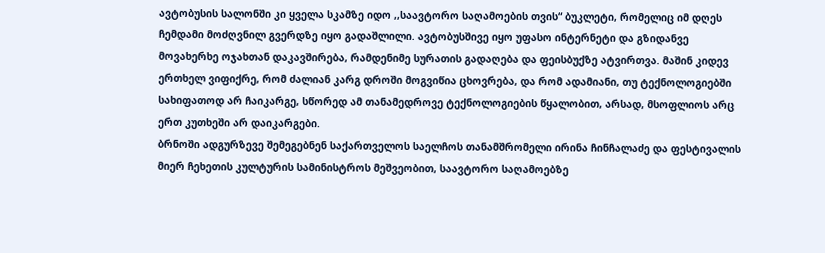ავტობუსის სალონში კი ყველა სკამზე იდო ,,საავტორო საღამოების თვის“ ბუკლეტი, რომელიც იმ დღეს ჩემდამი მოძღვნილ გვერდზე იყო გადაშლილი. ავტობუსშივე იყო უფასო ინტერნეტი და გზიდანვე მოვახერხე ოჯახთან დაკავშირება, რამდენიმე სურათის გადაღება და ფეისბუქზე ატვირთვა. მაშინ კიდევ ერთხელ ვიფიქრე, რომ ძალიან კარგ დროში მოგვიწია ცხოვრება, და რომ ადამიანი, თუ ტექნოლოგიებში სახიფათოდ არ ჩაიკარგე, სწორედ ამ თანამედროვე ტექნოლოგიების წყალობით, არსად, მსოფლიოს არც ერთ კუთხეში არ დაიკარგები.
ბრნოში ადგურზევე შემეგებნენ საქართველოს საელჩოს თანამშრომელი ირინა ჩინჩალაძე და ფესტივალის მიერ ჩეხეთის კულტურის სამინისტროს მეშვეობით, საავტორო საღამოებზე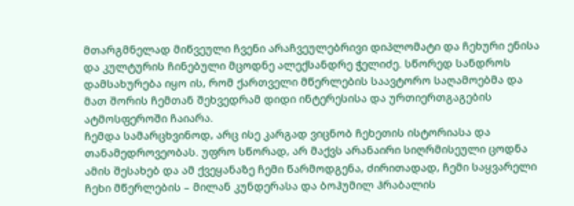მთარგმნელად მიწვეული ჩვენი არაჩვეულებრივი დიპლომატი და ჩეხური ენისა და კულტურის ჩინებული მცოდნე ალექსანდრე ჭელიძე. სწორედ სანდროს დამსახურება იყო ის, რომ ქართველი მწერლების საავტორო საღამოებმა და მათ შორის ჩემთან შეხვედრამ დიდი ინტერესისა და ურთიერთგაგების ატმოსფეროში ჩაიარა.
ჩემდა სამარცხვინოდ, არც ისე კარგად ვიცნობ ჩეხეთის ისტორიასა და თანამედროვეობას. უფრო სწორად, არ მაქვს არანაირი სიღრმისეული ცოდნა ამის შესახებ და ამ ქვეყანაზე ჩემი წარმოდგენა, ძირითადად, ჩემი საყვარელი ჩეხი მწერლების – მილან კუნდერასა და ბოჰუმილ ჰრაბალის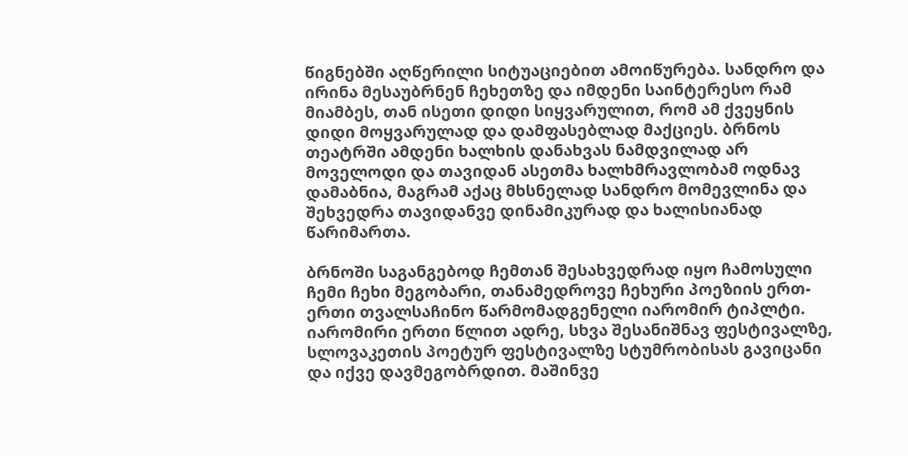წიგნებში აღწერილი სიტუაციებით ამოიწურება. სანდრო და ირინა მესაუბრნენ ჩეხეთზე და იმდენი საინტერესო რამ მიამბეს, თან ისეთი დიდი სიყვარულით, რომ ამ ქვეყნის დიდი მოყვარულად და დამფასებლად მაქციეს. ბრნოს თეატრში ამდენი ხალხის დანახვას ნამდვილად არ მოველოდი და თავიდან ასეთმა ხალხმრავლობამ ოდნავ დამაბნია, მაგრამ აქაც მხსნელად სანდრო მომევლინა და შეხვედრა თავიდანვე დინამიკურად და ხალისიანად წარიმართა.

ბრნოში საგანგებოდ ჩემთან შესახვედრად იყო ჩამოსული ჩემი ჩეხი მეგობარი, თანამედროვე ჩეხური პოეზიის ერთ-ერთი თვალსაჩინო წარმომადგენელი იარომირ ტიპლტი. იარომირი ერთი წლით ადრე, სხვა შესანიშნავ ფესტივალზე, სლოვაკეთის პოეტურ ფესტივალზე სტუმრობისას გავიცანი და იქვე დავმეგობრდით. მაშინვე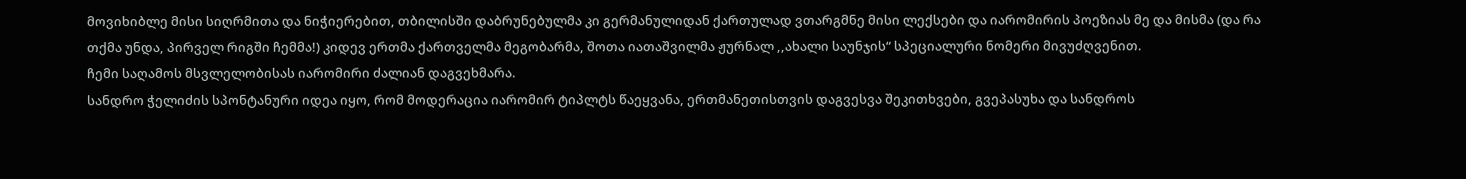მოვიხიბლე მისი სიღრმითა და ნიჭიერებით, თბილისში დაბრუნებულმა კი გერმანულიდან ქართულად ვთარგმნე მისი ლექსები და იარომირის პოეზიას მე და მისმა (და რა თქმა უნდა, პირველ რიგში ჩემმა!) კიდევ ერთმა ქართველმა მეგობარმა, შოთა იათაშვილმა ჟურნალ ,,ახალი საუნჯის“ სპეციალური ნომერი მივუძღვენით.
ჩემი საღამოს მსვლელობისას იარომირი ძალიან დაგვეხმარა.
სანდრო ჭელიძის სპონტანური იდეა იყო, რომ მოდერაცია იარომირ ტიპლტს წაეყვანა, ერთმანეთისთვის დაგვესვა შეკითხვები, გვეპასუხა და სანდროს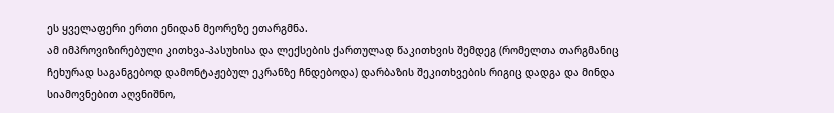ეს ყველაფერი ერთი ენიდან მეორეზე ეთარგმნა.
ამ იმპროვიზირებული კითხვა-პასუხისა და ლექსების ქართულად წაკითხვის შემდეგ (რომელთა თარგმანიც ჩეხურად საგანგებოდ დამონტაჟებულ ეკრანზე ჩნდებოდა) დარბაზის შეკითხვების რიგიც დადგა და მინდა სიამოვნებით აღვნიშნო,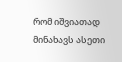რომ იშვიათად მინახავს ასეთი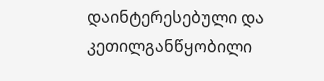დაინტერესებული და კეთილგანწყობილი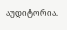აუდიტორია.